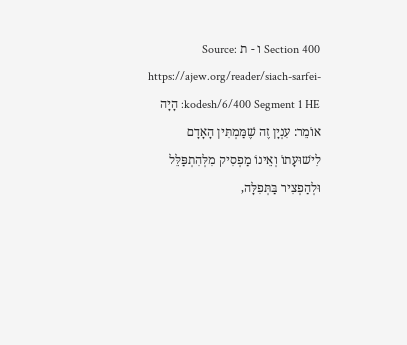Section 400 ו - ת Source: https://ajew.org/reader/siach-sarfei-kodesh/6/400 Segment 1 HE: הָיָה אוֹמֵר: עִנְיָן זֶה שֶׁמַּמְתִּין הָאָדָם לִישׁוּעָתוֹ וְאֵינוֹ מַפְסִיק מִלְּהִתְפַּלֵּל וּלְהַפְצִיר בַּתְּפִלָּה,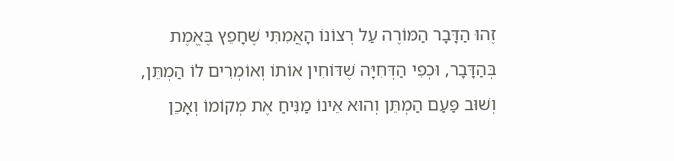זֶהוּ הַדָּבָר הַמּוֹרֶה עַל רְצוֹנוֹ הָאֲמִתִּי שֶׁחָפֵץ בֶּאֱמֶת בְּהַדָּבָר, וּכְפִי הַדְּחִיָּה שֶׁדּוֹחִין אוֹתוֹ וְאוֹמְרִים לוֹ הַמְתֵּן, וְשׁוּב פַּעַם הַמְתֵּן וְהוּא אֵינוֹ מַנִּיחַ אֶת מְקוֹמוֹ וְאָכֵן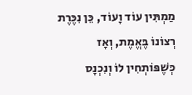מַמְתִּין עוֹד וָעוֹד, כֵּן נִכֶּרֶת רְצוֹנוֹ בֶּאֱמֶת, וְאָז כְּשֶׁפּוֹתְחִין לוֹ וְנִכְנָס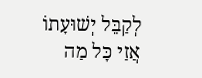לְקַבֵּל יְשׁוּעָתוֹ אֲזַי כָּל מַה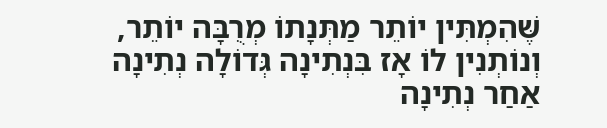שֶּׁהִמְתִּין יוֹתֵר מַתְּנָתוֹ מְרֻבָּה יוֹתֵר, וְנוֹתְנִין לוֹ אָז בִּנְתִינָה גְּדוֹלָה נְתִינָה אַחַר נְתִינָה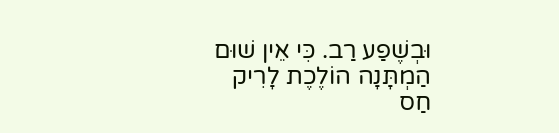וּבְשֶׁפַע רַב. כִּי אֵין שׁוּם הַמְתָּנָה הוֹלֶכֶת לָרִיק חַס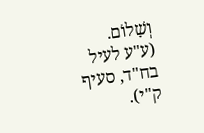וְשָׁלוֹם. (ע"ע לעיל בח"ד, סעיף ק"י).